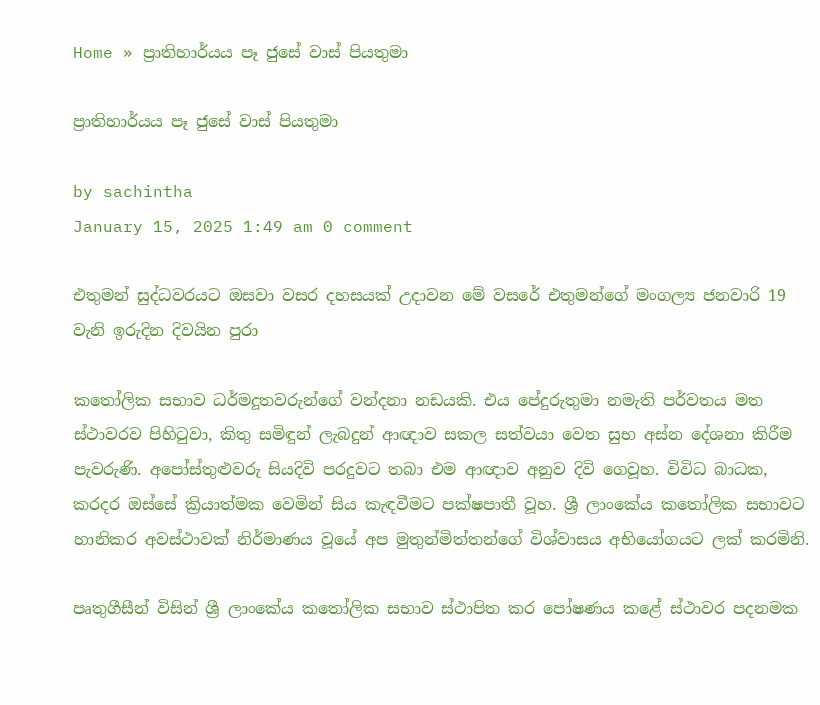Home » ප්‍රාතිහාර්යය පෑ ජුසේ වාස් පියතුමා

ප්‍රාතිහාර්යය පෑ ජුසේ වාස් පියතුමා

by sachintha
January 15, 2025 1:49 am 0 comment

එතුමන් සුද්ධවරයට ඔසවා වසර දහසයක් උදාවන මේ වසරේ එතුමන්ගේ මංගල්‍ය ජනවාරි 19 වැනි ඉරුදින දිවයින පුරා

කතෝලික සභාව ධර්මදූතවරුන්ගේ වන්දනා නඩයකි. එය පේදුරුතුමා නමැති පර්වතය මත ස්ථාවරව පිහිටුවා, කිතු සමිඳුන් ලැබදුන් ආඥාව සකල සත්වයා වෙත සුභ අස්න දේශනා කිරීම පැවරුණි. අපෝස්තුළුවරු සියදිවි පරදුවට තබා එම ආඥාව අනුව දිවි ගෙවූහ. විවිධ බාධක, කරදර ඔස්සේ ක්‍රියාත්මක වෙමින් සිය කැඳවීමට පක්ෂපාතී වූහ. ශ්‍රී ලාංකේය කතෝලික සභාවට හානිකර අවස්ථාවක් නිර්මාණය වූයේ අප මුතුන්මිත්තන්ගේ විශ්වාසය අභියෝගයට ලක් කරමිනි.

පෘතුගීසීන් විසින් ශ්‍රී ලාංකේය කතෝලික සභාව ස්ථාපිත කර පෝෂණය කළේ ස්ථාවර පදනමක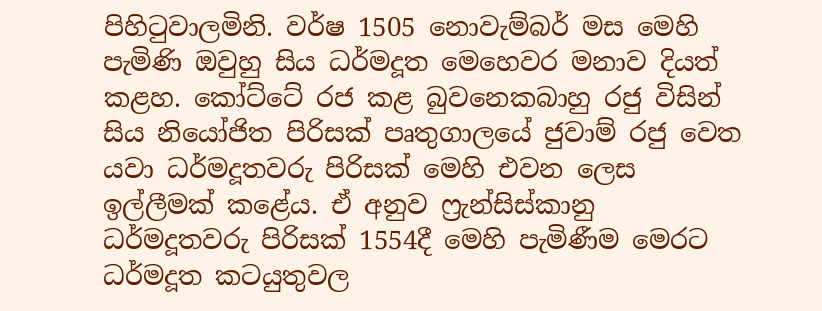පිහිටුවාලමිනි. වර්ෂ 1505 නොවැම්බර් මස මෙහි පැමිණි ඔවුහු සිය ධර්මදූත මෙහෙවර මනාව දියත් කළහ. කෝට්ටේ රජ කළ බුවනෙකබාහු රජු විසින් සිය නියෝජිත පිරිසක් පෘතුගාලයේ ජුවාම් රජු වෙත යවා ධර්මදූතවරු පිරිසක් මෙහි එවන ලෙස ඉල්ලීමක් කළේය. ඒ අනුව ෆ්‍රැන්සිස්කානු ධර්මදූතවරු පිරිසක් 1554දී මෙහි පැමිණීම මෙරට ධර්මදූත කටයුතුවල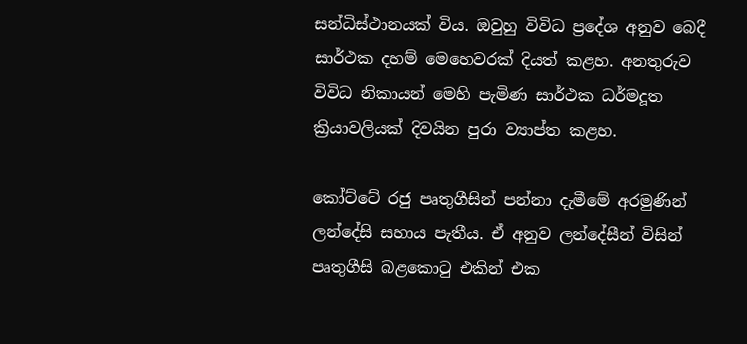සන්ධිස්ථානයක් විය. ඔවුහු විවිධ ප්‍රදේශ අනුව බෙදී සාර්ථක දහම් මෙහෙවරක් දියත් කළහ. අනතුරුව විවිධ නිකායන් මෙහි පැමිණ සාර්ථක ධර්මදූත ක්‍රියාවලියක් දිවයින පුරා ව්‍යාප්ත කළහ.

කෝට්ටේ රජු පෘතුගීසින් පන්නා දැමීමේ අරමුණින් ලන්දේසි සහාය පැතීය. ඒ අනුව ලන්දේසීන් විසින් පෘතුගීසි බළකොටු එකින් එක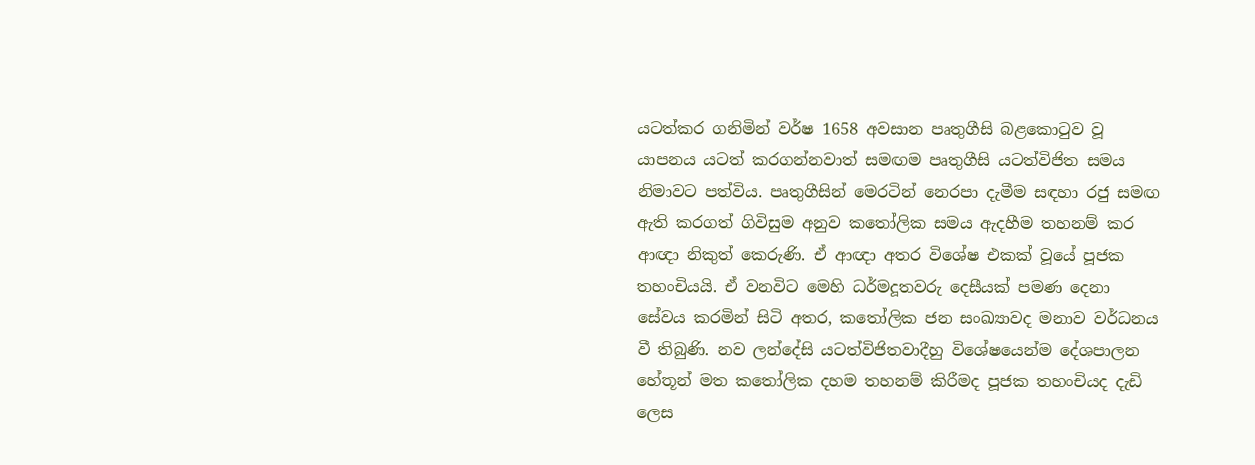යටත්කර ගනිමින් වර්ෂ 1658 අවසාන පෘතුගීසි බළකොටුව වූ යාපනය යටත් කරගන්නවාත් සමඟම පෘතුගීසි යටත්විජිත සමය නිමාවට පත්විය. පෘතුගීසින් මෙරටින් නෙරපා දැමීම සඳහා රජු සමඟ ඇති කරගත් ගිවිසුම අනුව කතෝලික සමය ඇදහීම තහනම් කර ආඥා නිකුත් කෙරුණි. ඒ ආඥා අතර විශේෂ එකක් වූයේ පූජක තහංචියයි. ඒ වනවිට මෙහි ධර්මදූතවරු දෙසීයක් පමණ දෙනා සේවය කරමින් සිටි අතර, කතෝලික ජන සංඛ්‍යාවද මනාව වර්ධනය වී තිබුණි. නව ලන්දේසි යටත්විජිතවාදීහු විශේෂයෙන්ම දේශපාලන හේතූන් මත කතෝලික දහම තහනම් කිරීමද පූජක තහංචියද දැඩි ලෙස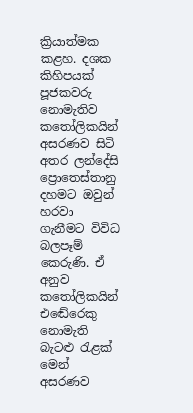ක්‍රියාත්මක කළහ. දශක කිහිපයක් පූජකවරු නොමැතිව කතෝලිකයින් අසරණව සිටි අතර ලන්දේසි ප්‍රොතෙස්තානු දහමට ඔවුන් හරවා ගැනීමට විවිධ බලපෑම් කෙරුණි. ඒ අනුව කතෝලිකයින් එඬේරෙකු නොමැති බැටළු රැළක් මෙන් අසරණව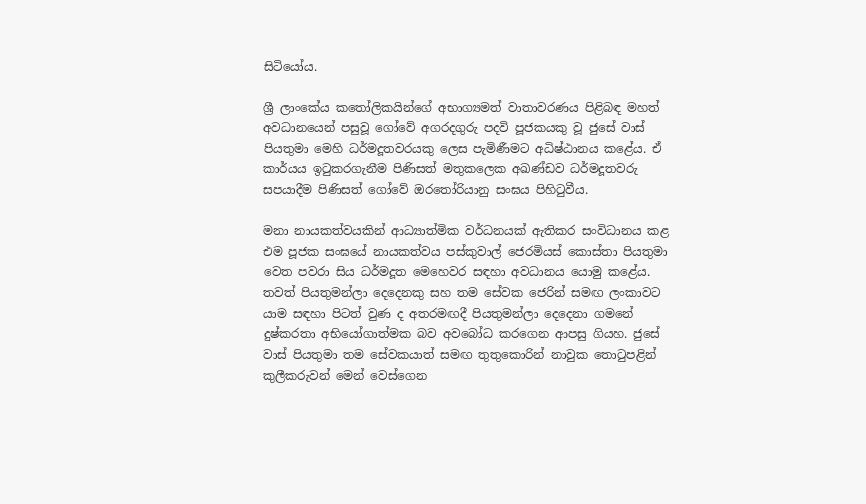සිටියෝය.

ශ්‍රී ලාංකේය කතෝලිකයින්ගේ අභාග්‍යමත් වාතාවරණය පිළිබඳ මහත් අවධානයෙන් පසුවූ ගෝවේ අගරදගුරු පදවි පූජකයකු වූ ජුසේ වාස් පියතුමා මෙහි ධර්මදූතවරයකු ලෙස පැමිණීමට අධිෂ්ඨානය කළේය. ඒ කාර්යය ඉටුකරගැනීම පිණිසත් මතුකලෙක අඛණ්ඩව ධර්මදූතවරු සපයාදීම පිණිසත් ගෝවේ ඔරතෝරියානු සංඝය පිහිටුවීය.

මනා නායකත්වයකින් ආධ්‍යාත්මික වර්ධනයක් ඇතිකර සංවිධානය කළ එම පූජක සංඝයේ නායකත්වය පස්කුවාල් ජෙරමියස් කොස්තා පියතුමා වෙත පවරා සිය ධර්මදූත මෙහෙවර සඳහා අවධානය යොමු කළේය. තවත් පියතුමන්ලා දෙදෙනකු සහ තම සේවක ජෙරින් සමඟ ලංකාවට යාම සඳහා පිටත් වුණ ද අතරමඟදී පියතුමන්ලා දෙදෙනා ගමනේ දුෂ්කරතා අභියෝගාත්මක බව අවබෝධ කරගෙන ආපසු ගියහ. ජුසේ වාස් පියතුමා තම සේවකයාත් සමඟ තුතුකොරින් නාවුක තොටුපළින් කුලීකරුවන් මෙන් වෙස්ගෙන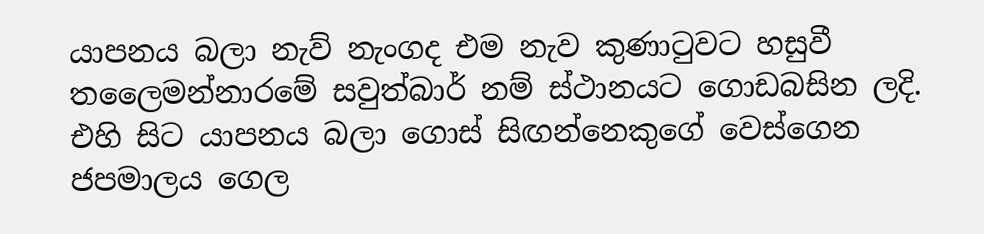යාපනය බලා නැව් නැංගද එම නැව කුණාටුවට හසුවී තලෛමන්නාරමේ සවුත්බාර් නම් ස්ථානයට ගොඩබසින ලදි. එහි සිට යාපනය බලා ගොස් සිඟන්නෙකුගේ වෙස්ගෙන ජපමාලය ගෙල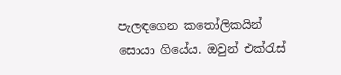පැලඳගෙන කතෝලිකයින් සොයා ගියේය. ඔවුන් එක්රැස්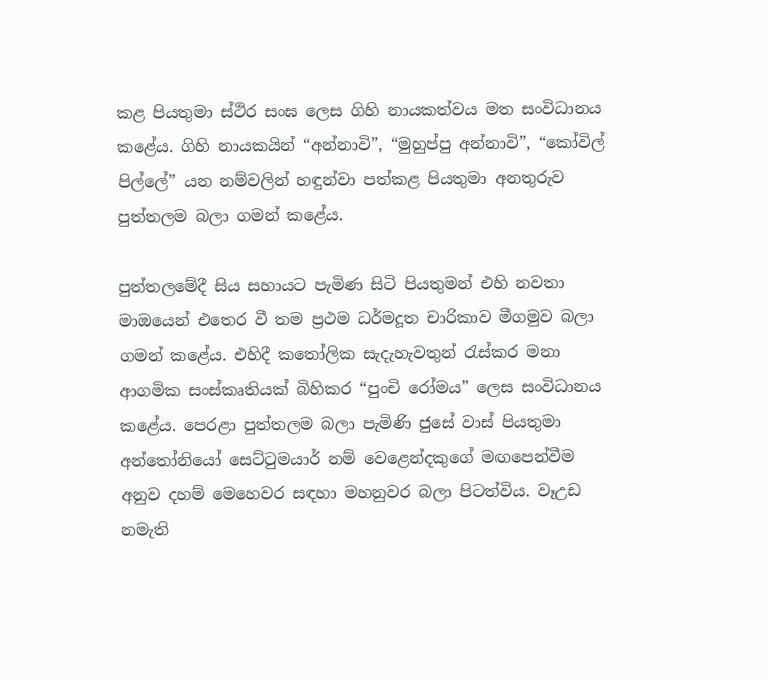කළ පියතුමා ස්ථිර සංඝ ලෙස ගිහි නායකත්වය මත සංවිධානය කළේය. ගිහි නායකයින් “අන්නාවි”, “මුහුප්පු අන්නාවි”, “කෝවිල් පිල්ලේ” යන නම්වලින් හඳුන්වා පත්කළ පියතුමා අනතුරුව පුත්තලම බලා ගමන් කළේය.

පුත්තලමේදී සිය සහායට පැමිණ සිටි පියතුමන් එහි නවතා මාඔයෙන් එතෙර වී තම ප්‍රථම ධර්මදූත චාරිකාව මීගමුව බලා ගමන් කළේය. එහිදී කතෝලික සැදැහැවතුන් රැස්කර මනා ආගමික සංස්කෘතියක් බිහිකර “පුංචි රෝමය” ලෙස සංවිධානය කළේය. පෙරළා පුත්තලම බලා පැමිණි ජුසේ වාස් පියතුමා අන්තෝනියෝ සෙට්ටුමයාර් නම් වෙළෙන්දකුගේ මඟපෙන්වීම අනුව දහම් මෙහෙවර සඳහා මහනුවර බලා පිටත්විය. වෑඋඩ නමැති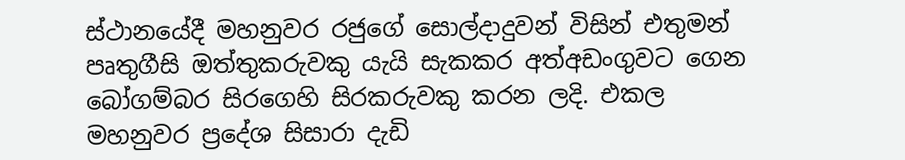ස්ථානයේදී මහනුවර රජුගේ සොල්දාදුවන් විසින් එතුමන් පෘතුගීසි ඔත්තුකරුවකු යැයි සැකකර අත්අඩංගුවට ගෙන බෝගම්බර සිරගෙහි සිරකරුවකු කරන ලදි. එකල මහනුවර ප්‍රදේශ සිසාරා දැඩි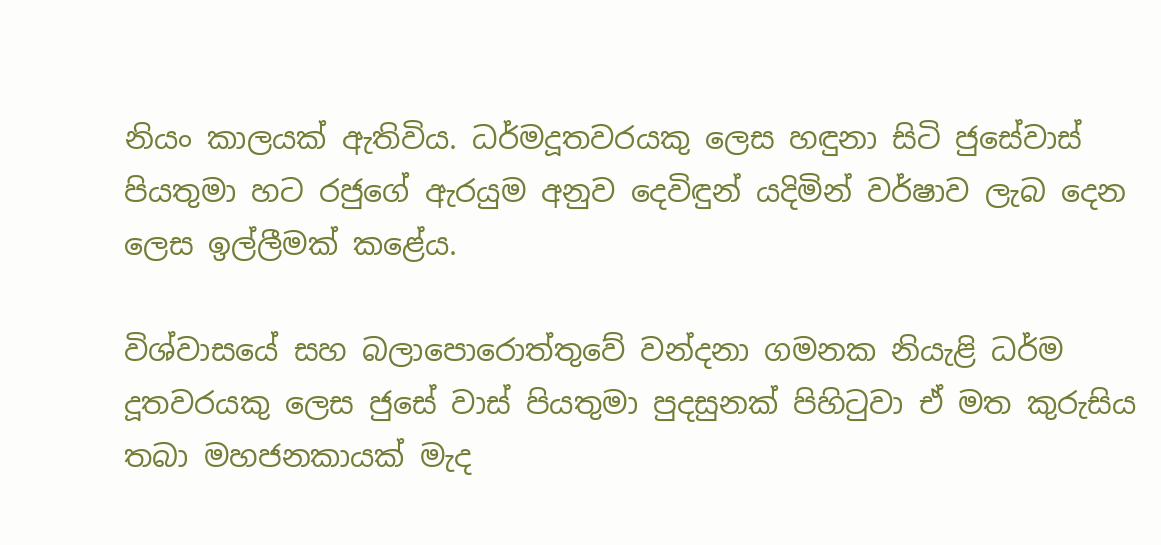නියං කාලයක් ඇතිවිය. ධර්මදූතවරයකු ලෙස හඳුනා සිටි ජුසේවාස් පියතුමා හට රජුගේ ඇරයුම අනුව දෙවිඳුන් යදිමින් වර්ෂාව ලැබ දෙන ලෙස ඉල්ලීමක් කළේය.

විශ්වාසයේ සහ බලාපොරොත්තුවේ වන්දනා ගමනක නියැළි ධර්ම දූතවරයකු ලෙස ජුසේ වාස් පියතුමා පුදසුනක් පිහිටුවා ඒ මත කුරුසිය තබා මහජනකායක් මැද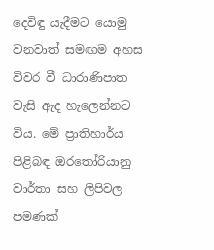දෙවිඳු යැදීමට යොමු වනවාත් සමඟම අහස විවර වී ධාරාණිපාත වැසි ඇද හැලෙන්නට විය. මේ ප්‍රාතිහාර්ය පිළිබඳ ඔරතෝරියානු වාර්තා සහ ලිපිවල පමණක්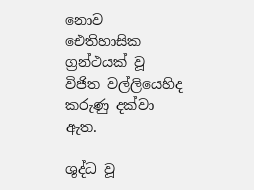නොව ඓතිහාසික ග්‍රන්ථයක් වූ විජිත වල්ලියෙහිද කරුණු දක්වා ඇත.

ශුද්ධ වූ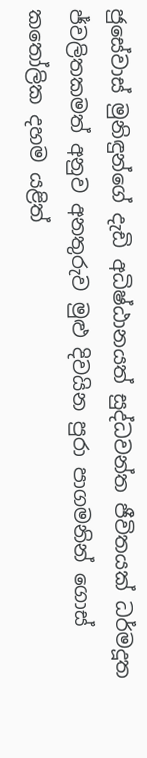ජුසේවාස් මුනිඳුන්ගේ දැඩි අධිෂ්ඨානයත් සුද්ධවන්ත ජීවිතයක් ධර්මදූත ජ්වලිතකමත් අනුව අනතුරුව මුළු දිවයින පුරා පාගමනින් ගොස් කතෝලික දහම යළිත්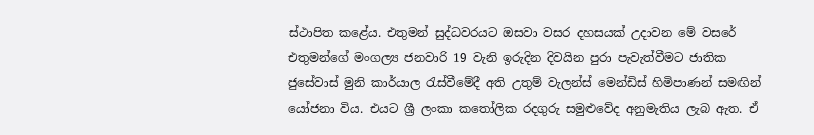ස්ථාපිත කළේය. එතුමන් සුද්ධවරයට ඔසවා වසර දහසයක් උදාවන මේ වසරේ එතුමන්ගේ මංගල්‍ය ජනවාරි 19 වැනි ඉරුදින දිවයින පුරා පැවැත්වීමට ජාතික ජුසේවාස් මුනි කාර්යාල රැස්වීමේදී අති උතුම් වැලන්ස් මෙන්ඩිස් හිමිපාණන් සමඟින් යෝජනා විය. එයට ශ්‍රී ලංකා කතෝලික රදගුරු සමුළුවේද අනුමැතිය ලැබ ඇත. ඒ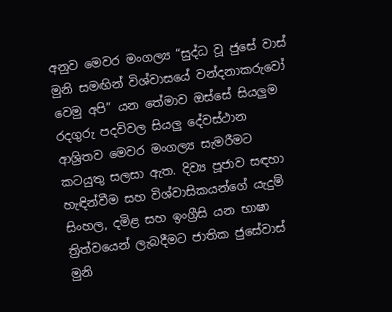අනුව මෙවර මංගල්‍ය “සුද්ධ වූ ජුසේ වාස් මුනි සමඟින් විශ්වාසයේ වන්දනාකරුවෝ වෙමු අපි” යන තේමාව ඔස්සේ සියලුම රදගුරු පදවිවල සියලු දේවස්ථාන ආශ්‍රිතව මෙවර මංගල්‍ය සැමරීමට කටයුතු සලසා ඇත. දිව්‍ය පූජාව සඳහා හැඳින්වීම සහ විශ්වාසිකයන්ගේ යැදුම් සිංහල, දමිළ සහ ඉංග්‍රීසි යන භාෂා ත්‍රිත්වයෙන් ලැබදීමට ජාතික ජුසේවාස් මුනි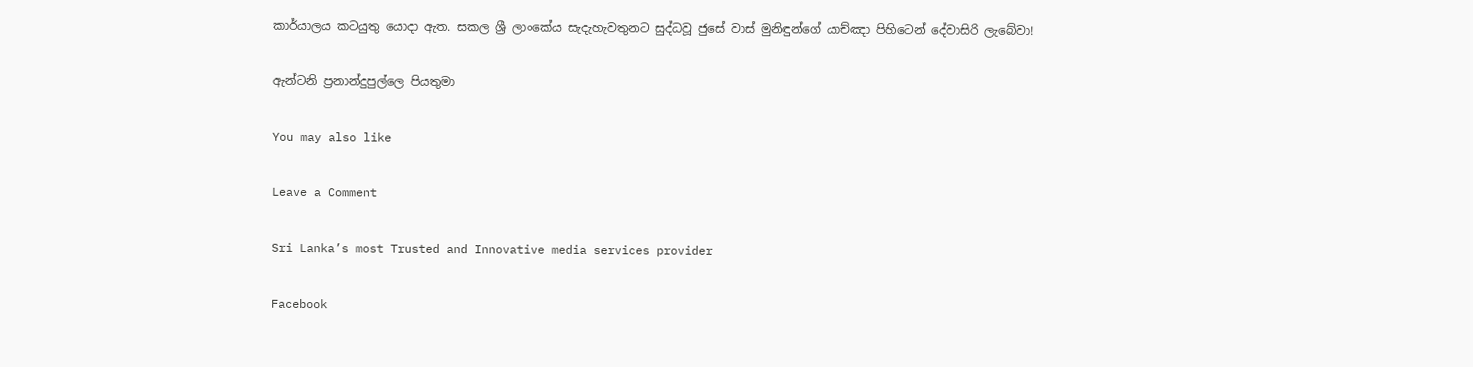කාර්යාලය කටයුතු යොදා ඇත. සකල ශ්‍රී ලාංකේය සැදැහැවතුනට සුද්ධවූ ජුසේ වාස් මුනිඳුන්ගේ යාච්ඤා පිහිටෙන් දේවාසිරි ලැබේවා!

ඇන්ටනි ප්‍රනාන්දුපුල්ලෙ පියතුමා

You may also like

Leave a Comment

Sri Lanka’s most Trusted and Innovative media services provider

Facebook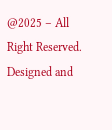@2025 – All Right Reserved. Designed and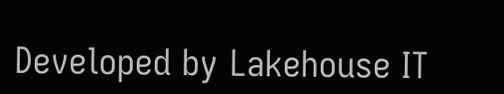Developed by Lakehouse IT